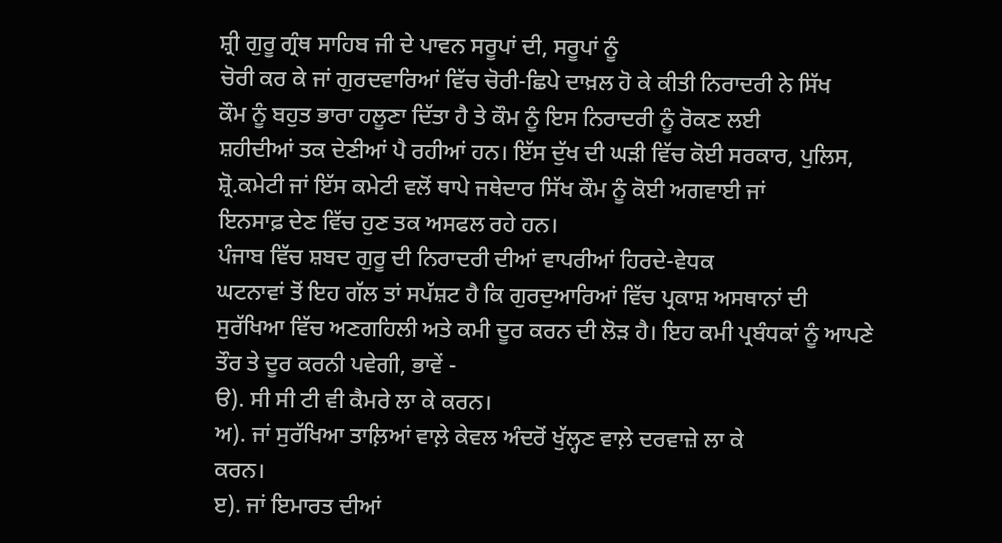ਸ਼੍ਰੀ ਗੁਰੂ ਗ੍ਰੰਥ ਸਾਹਿਬ ਜੀ ਦੇ ਪਾਵਨ ਸਰੂਪਾਂ ਦੀ, ਸਰੂਪਾਂ ਨੂੰ
ਚੋਰੀ ਕਰ ਕੇ ਜਾਂ ਗੁਰਦਵਾਰਿਆਂ ਵਿੱਚ ਚੋਰੀ-ਛਿਪੇ ਦਾਖ਼ਲ ਹੋ ਕੇ ਕੀਤੀ ਨਿਰਾਦਰੀ ਨੇ ਸਿੱਖ
ਕੌਮ ਨੂੰ ਬਹੁਤ ਭਾਰਾ ਹਲੂਣਾ ਦਿੱਤਾ ਹੈ ਤੇ ਕੌਮ ਨੂੰ ਇਸ ਨਿਰਾਦਰੀ ਨੂੰ ਰੋਕਣ ਲਈ
ਸ਼ਹੀਦੀਆਂ ਤਕ ਦੇਣੀਆਂ ਪੈ ਰਹੀਆਂ ਹਨ। ਇੱਸ ਦੁੱਖ ਦੀ ਘੜੀ ਵਿੱਚ ਕੋਈ ਸਰਕਾਰ, ਪੁਲਿਸ,
ਸ਼੍ਰੋ.ਕਮੇਟੀ ਜਾਂ ਇੱਸ ਕਮੇਟੀ ਵਲੋਂ ਥਾਪੇ ਜਥੇਦਾਰ ਸਿੱਖ ਕੌਮ ਨੂੰ ਕੋਈ ਅਗਵਾਈ ਜਾਂ
ਇਨਸਾਫ਼ ਦੇਣ ਵਿੱਚ ਹੁਣ ਤਕ ਅਸਫਲ ਰਹੇ ਹਨ।
ਪੰਜਾਬ ਵਿੱਚ ਸ਼ਬਦ ਗੁਰੂ ਦੀ ਨਿਰਾਦਰੀ ਦੀਆਂ ਵਾਪਰੀਆਂ ਹਿਰਦੇ-ਵੇਧਕ
ਘਟਨਾਵਾਂ ਤੋਂ ਇਹ ਗੱਲ ਤਾਂ ਸਪੱਸ਼ਟ ਹੈ ਕਿ ਗੁਰਦੁਆਰਿਆਂ ਵਿੱਚ ਪ੍ਰਕਾਸ਼ ਅਸਥਾਨਾਂ ਦੀ
ਸੁਰੱਖਿਆ ਵਿੱਚ ਅਣਗਹਿਲੀ ਅਤੇ ਕਮੀ ਦੂਰ ਕਰਨ ਦੀ ਲੋੜ ਹੈ। ਇਹ ਕਮੀ ਪ੍ਰਬੰਧਕਾਂ ਨੂੰ ਆਪਣੇ
ਤੌਰ ਤੇ ਦੂਰ ਕਰਨੀ ਪਵੇਗੀ, ਭਾਵੇਂ -
ੳ). ਸੀ ਸੀ ਟੀ ਵੀ ਕੈਮਰੇ ਲਾ ਕੇ ਕਰਨ।
ਅ). ਜਾਂ ਸੁਰੱਖਿਆ ਤਾਲ਼ਿਆਂ ਵਾਲ਼ੇ ਕੇਵਲ ਅੰਦਰੋਂ ਖੁੱਲ੍ਹਣ ਵਾਲ਼ੇ ਦਰਵਾਜ਼ੇ ਲਾ ਕੇ
ਕਰਨ।
ੲ). ਜਾਂ ਇਮਾਰਤ ਦੀਆਂ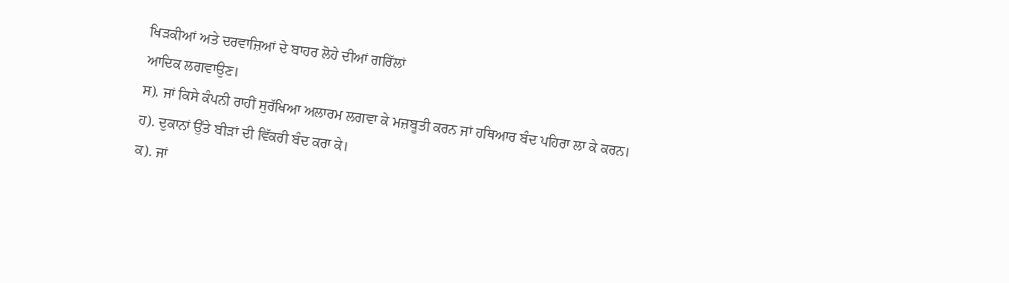ਖਿੜਕੀਆਂ ਅਤੇ ਦਰਵਾਜ਼ਿਆਂ ਦੇ ਬਾਹਰ ਲੋਹੇ ਦੀਆਂ ਗਰਿੱਲਾਂ
ਆਦਿਕ ਲਗਵਾਉਣ।
ਸ). ਜਾਂ ਕਿਸੇ ਕੰਪਨੀ ਰਾਹੀਂ ਸੁਰੱਖਿਆ ਅਲਾਰਮ ਲਗਵਾ ਕੇ ਮਜ਼ਬੂਤੀ ਕਰਨ ਜਾਂ ਹਥਿਆਰ ਬੰਦ ਪਹਿਰਾ ਲਾ ਕੇ ਕਰਨ।
ਹ). ਦੁਕਾਨਾਂ ਉੱਤੇ ਬੀੜਾਂ ਦੀ ਵਿੱਕਰੀ ਬੰਦ ਕਰਾ ਕੇ।
ਕ). ਜਾਂ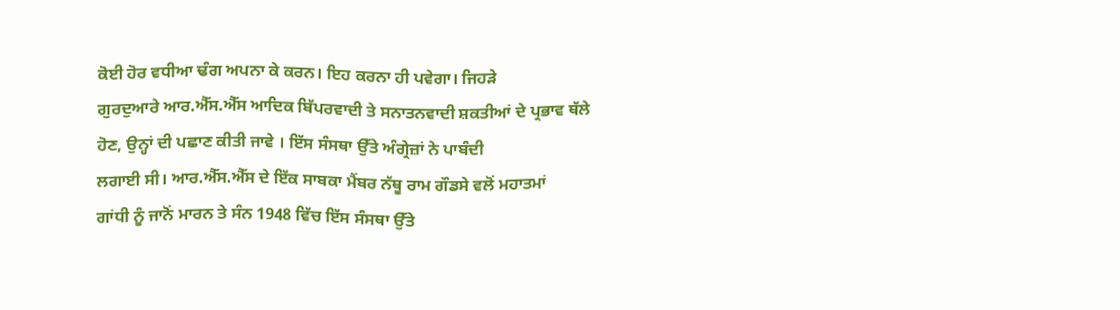ਕੋਈ ਹੋਰ ਵਧੀਆ ਢੰਗ ਅਪਨਾ ਕੇ ਕਰਨ। ਇਹ ਕਰਨਾ ਹੀ ਪਵੇਗਾ। ਜਿਹੜੇ
ਗੁਰਦੁਆਰੇ ਆਰ.ਐੱਸ.ਐੱਸ ਆਦਿਕ ਬਿੱਪਰਵਾਦੀ ਤੇ ਸਨਾਤਨਵਾਦੀ ਸ਼ਕਤੀਆਂ ਦੇ ਪ੍ਰਭਾਵ ਥੱਲੇ
ਹੋਣ, ਉਨ੍ਹਾਂ ਦੀ ਪਛਾਣ ਕੀਤੀ ਜਾਵੇ । ਇੱਸ ਸੰਸਥਾ ਉੱਤੇ ਅੰਗ੍ਰੇਜ਼ਾਂ ਨੇ ਪਾਬੰਦੀ
ਲਗਾਈ ਸੀ। ਆਰ.ਐੱਸ.ਐੱਸ ਦੇ ਇੱਕ ਸਾਬਕਾ ਮੈਂਬਰ ਨੱਥੂ ਰਾਮ ਗੌਡਸੇ ਵਲੋਂ ਮਹਾਤਮਾਂ
ਗਾਂਧੀ ਨੂੰ ਜਾਨੋਂ ਮਾਰਨ ਤੇ ਸੰਨ 1948 ਵਿੱਚ ਇੱਸ ਸੰਸਥਾ ਉੱਤੇ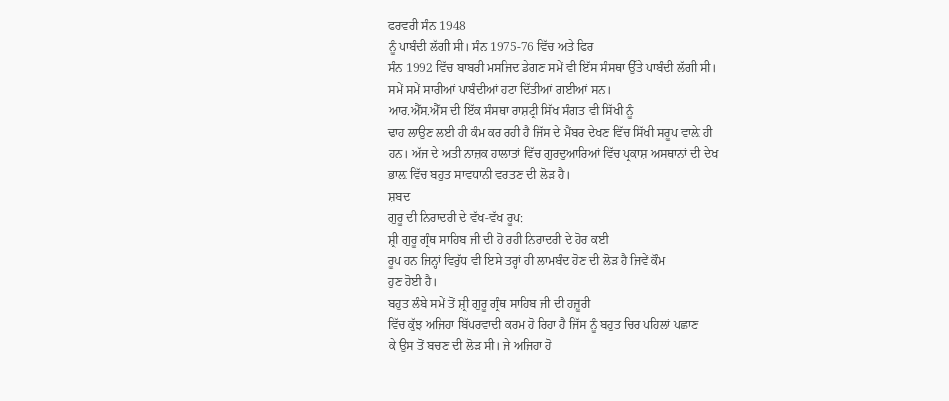ਫਰਵਰੀ ਸੰਨ 1948
ਨੂੰ ਪਾਬੰਦੀ ਲੱਗੀ ਸੀ। ਸੰਨ 1975-76 ਵਿੱਚ ਅਤੇ ਫਿਰ
ਸੰਨ 1992 ਵਿੱਚ ਬਾਬਰੀ ਮਸਜਿਦ ਡੇਗਣ ਸਮੇਂ ਵੀ ਇੱਸ ਸੰਸਥਾ ਉੱਤੇ ਪਾਬੰਦੀ ਲੱਗੀ ਸੀ।
ਸਮੇਂ ਸਮੇਂ ਸਾਰੀਆਂ ਪਾਬੰਦੀਆਂ ਹਟਾ ਦਿੱਤੀਆਂ ਗਈਆਂ ਸਨ।
ਆਰ.ਐੱਸ.ਐੱਸ ਦੀ ਇੱਕ ਸੰਸਥਾ ਰਾਸ਼ਟ੍ਰੀ ਸਿੱਖ ਸੰਗਤ ਵੀ ਸਿੱਖੀ ਨੂੰ
ਢਾਹ ਲਾਉਣ ਲਈ ਹੀ ਕੰਮ ਕਰ ਰਹੀ ਹੈ ਜਿੱਸ ਦੇ ਮੈਂਬਰ ਦੇਖਣ ਵਿੱਚ ਸਿੱਖੀ ਸਰੂਪ ਵਾਲ਼ੇ ਹੀ
ਹਨ। ਅੱਜ ਦੇ ਅਤੀ ਨਾਜ਼ਕ ਹਾਲਾਤਾਂ ਵਿੱਚ ਗੁਰਦੁਆਰਿਆਂ ਵਿੱਚ ਪ੍ਰਕਾਸ਼ ਅਸਥਾਨਾਂ ਦੀ ਦੇਖ
ਭਾਲ਼ ਵਿੱਚ ਬਹੁਤ ਸਾਵਧਾਨੀ ਵਰਤਣ ਦੀ ਲੋੜ ਹੈ।
ਸ਼ਬਦ
ਗੁਰੂ ਦੀ ਨਿਰਾਦਰੀ ਦੇ ਵੱਖ-ਵੱਖ ਰੂਪ:
ਸ਼੍ਰੀ ਗੁਰੂ ਗ੍ਰੰਥ ਸਾਹਿਬ ਜੀ ਦੀ ਹੋ ਰਹੀ ਨਿਰਾਦਰੀ ਦੇ ਹੋਰ ਕਈ
ਰੂਪ ਹਨ ਜਿਨ੍ਹਾਂ ਵਿਰੁੱਧ ਵੀ ਇਸੇ ਤਰ੍ਹਾਂ ਹੀ ਲਾਮਬੰਦ ਹੋਣ ਦੀ ਲੋੜ ਹੈ ਜਿਵੇਂ ਕੌਮ
ਹੁਣ ਹੋਈ ਹੈ।
ਬਹੁਤ ਲੰਬੇ ਸਮੇਂ ਤੋਂ ਸ਼੍ਰੀ ਗੁਰੂ ਗ੍ਰੰਥ ਸਾਹਿਬ ਜੀ ਦੀ ਹਜ਼ੂਰੀ
ਵਿੱਚ ਕੁੱਝ ਅਜਿਹਾ ਬਿੱਪਰਵਾਦੀ ਕਰਮ ਹੋ ਰਿਹਾ ਹੈ ਜਿੱਸ ਨੂੰ ਬਹੁਤ ਚਿਰ ਪਹਿਲਾਂ ਪਛਾਣ
ਕੇ ਉਸ ਤੋਂ ਬਚਣ ਦੀ ਲੋੜ ਸੀ। ਜੇ ਅਜਿਹਾ ਹੋ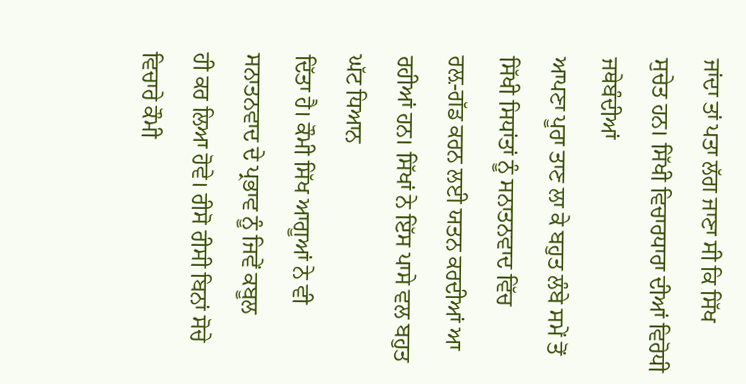ਜਾਂਦਾ ਤਾਂ ਪਤਾ ਲੱਗ ਜਾਣਾ ਸੀ ਕਿ ਸਿੱਖ
ਸੁਚੇਤ ਹਨ। ਸਿੱਖੀ ਵਿਚਾਰਧਾਰਾ ਦੀਆਂ ਵਿਰੋਧੀ ਜਥੇਬੰਦੀਆਂ
ਆਪਣਾ ਪੂਰਾ ਤਾਣ ਲਾ ਕੇ ਬਹੁਤ ਲੰਬੇ ਸਮੇਂ ਤੋਂ ਸਿੱਖੀ ਸਿਧਾਂਤਾਂ ਨੂੰ ਸਨਾਤਨਵਾਦ ਵਿੱਚ
ਰਲ਼-ਗੱਡ ਕਰਨ ਲਈ ਯਤਨ ਕਰਦੀਆਂ ਆ ਰਹੀਆਂ ਹਨ। ਸਿੱਖਾਂ ਨੇ ਇੱਸ ਪਾਸੇ ਵਲ ਬਹੁਤ ਘੱਟ ਧਿਆਨ
ਦਿੱਤਾ ਹੈ। ਕੌਮੀ ਸਿੱਖ ਆਗੂਆਂ ਨੇ ਵੀ ਸਨਾਤਨਵਾਦ ਦੇ ਪ੍ਰਭਾਵ ਨੂੰ ਜਿਵੇਂ ਕਬੂਲ
ਹੀ ਕਰ ਲਿਆ ਹੋਵੇ। ਰੀਸੋ ਰੀਸੀ ਬਿਨਾਂ ਸੋਚੇ ਵਿਚਾਰੇ ਕੌਮੀ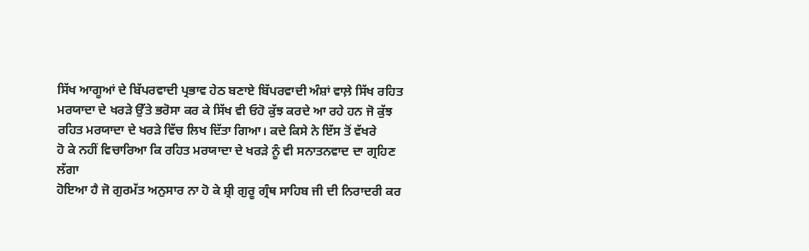ਸਿੱਖ ਆਗੂਆਂ ਦੇ ਬਿੱਪਰਵਾਦੀ ਪ੍ਰਭਾਵ ਹੇਠ ਬਣਾਏ ਬਿੱਪਰਵਾਦੀ ਅੰਸ਼ਾਂ ਵਾਲ਼ੇ ਸਿੱਖ ਰਹਿਤ
ਮਰਯਾਦਾ ਦੇ ਖਰੜੇ ਉੱਤੇ ਭਰੋਸਾ ਕਰ ਕੇ ਸਿੱਖ ਵੀ ਓਹੋ ਕੁੱਝ ਕਰਦੇ ਆ ਰਹੇ ਹਨ ਜੋ ਕੁੱਝ
ਰਹਿਤ ਮਰਯਾਦਾ ਦੇ ਖਰੜੇ ਵਿੱਚ ਲਿਖ ਦਿੱਤਾ ਗਿਆ। ਕਦੇ ਕਿਸੇ ਨੇ ਇੱਸ ਤੋਂ ਵੱਖਰੇ
ਹੋ ਕੇ ਨਹੀਂ ਵਿਚਾਰਿਆ ਕਿ ਰਹਿਤ ਮਰਯਾਦਾ ਦੇ ਖਰੜੇ ਨੂੰ ਵੀ ਸਨਾਤਨਵਾਦ ਦਾ ਗ੍ਰਹਿਣ ਲੱਗਾ
ਹੋਇਆ ਹੈ ਜੋ ਗੁਰਮੱਤ ਅਨੁਸਾਰ ਨਾ ਹੋ ਕੇ ਸ਼੍ਰੀ ਗੁਰੂ ਗ੍ਰੰਥ ਸਾਹਿਬ ਜੀ ਦੀ ਨਿਰਾਦਰੀ ਕਰ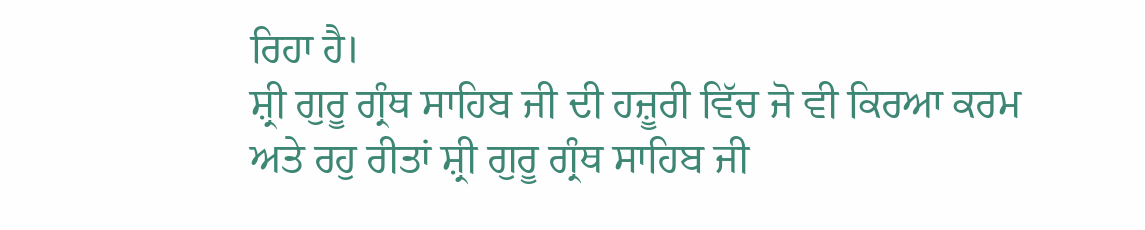ਰਿਹਾ ਹੈ।
ਸ਼੍ਰੀ ਗੁਰੂ ਗ੍ਰੰਥ ਸਾਹਿਬ ਜੀ ਦੀ ਹਜ਼ੂਰੀ ਵਿੱਚ ਜੋ ਵੀ ਕਿਰਆ ਕਰਮ
ਅਤੇ ਰਹੁ ਰੀਤਾਂ ਸ਼੍ਰੀ ਗੁਰੂ ਗ੍ਰੰਥ ਸਾਹਿਬ ਜੀ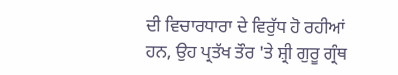ਦੀ ਵਿਚਾਰਧਾਰਾ ਦੇ ਵਿਰੁੱਧ ਹੋ ਰਹੀਆਂ
ਹਨ, ਉਹ ਪ੍ਰਤੱਖ ਤੌਰ 'ਤੇ ਸ਼੍ਰੀ ਗੁਰੂ ਗ੍ਰੰਥ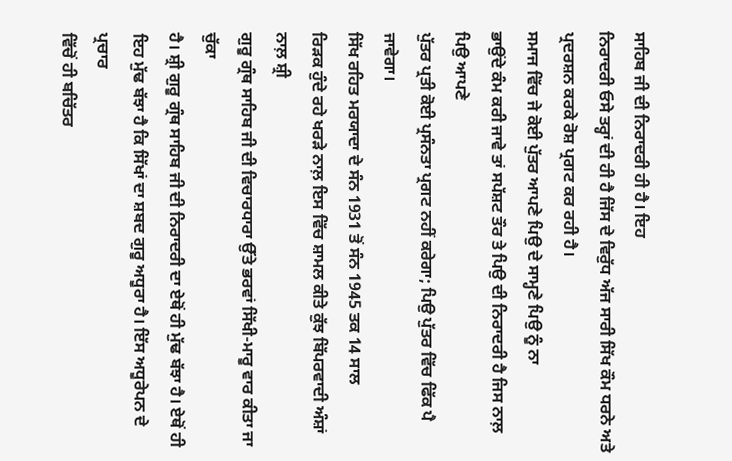ਸਾਹਿਬ ਜੀ ਦੀ ਨਿਰਾਦਰੀ ਹੀ ਹੈ। ਇਹ
ਨਿਰਾਦਰੀ ਓਸੇ ਤਰ੍ਹਾਂ ਦੀ ਹੀ ਹੈ ਜਿੱਸ ਦੇ ਵਿਰੁੱਧ ਅੱਜ ਸਾਰੀ ਸਿੱਖ ਕੌਮ ਧਰਨੇ ਅਤੇ
ਪ੍ਰਦਰਸ਼ਨ ਕਰਕੇ ਰੋਸ਼ ਪ੍ਰਗਟ ਕਰ ਰਹੀ ਹੈ।
ਸਮਾਜ ਵਿੱਚ ਜੇ ਕੋਈ ਪੁੱਤਰ ਆਪਣੇ ਪਿਉ ਦੇ ਸਾਮ੍ਹਣੇ ਪਿਉ ਨੂੰ ਨਾ
ਭਾਉਂਦੇ ਕੰਮ ਕਰੀ ਜਾਵੇ ਤਾਂ ਸਪੱਸ਼ਟ ਤੌਰ ਤੇ ਪਿਉ ਦੀ ਨਿਰਾਦਰੀ ਹੈ ਜਿਸ ਨਾਲ਼ ਪਿਉ ਆਪਣੇ
ਪੁੱਤਰ ਪ੍ਰਤੀ ਕੋਈ ਪ੍ਰਸੰਨਤਾ ਪ੍ਰਗਟ ਨਹੀਂ ਕਰੇਗਾ; ਪਿਉ ਪੁੱਤਰ ਵਿੱਚ ਫਿੱਕ ਪੈ ਜਾਵੇਗਾ।
ਸਿੱਖ ਰਹਿਤ ਮਰਯਾਦਾ ਦੇ ਸੰਨ 1931 ਤੋਂ ਸੰਨ 1945 ਤਕ 14 ਸਾਲ
ਰਿੜਕ ਹੁੰਦੇ ਰਹੇ ਖਰੜੇ ਨਾਲ਼ ਇਸ ਵਿੱਚ ਸ਼ਾਮਲ ਕੀਤੇ ਕੁੱਝ ਬਿੱਪਰਵਾਦੀ ਅੰਸ਼ਾਂ ਨਾਲ਼ ਸ਼੍ਰੀ
ਗੁਰੂ ਗ੍ਰੰਥ ਸਾਹਿਬ ਜੀ ਦੀ ਵਿਚਾਰਧਾਰਾ ਉੱਤੇ ਭਰਵਾਂ ਸਿੱਖੀ-ਮਾਰੂ ਵਾਰ ਕੀਤਾ ਜਾ ਚੁੱਕਾ
ਹੈ। ਸ਼੍ਰੀ ਗੁਰੂ ਗ੍ਰੰਥ ਸਾਹਿਬ ਜੀ ਦੀ ਨਿਰਾਦਰੀ ਦਾ ਏਥੋਂ ਹੀ ਮੁੱਢ ਬੱਝਾ ਹੈ। ਏਥੋਂ ਹੀ
ਇਹ ਮੁੱਢ ਬੱਝਾ ਹੈ ਕਿ ਸਿੱਖਾਂ ਦਾ ਸ਼ਬਦ ਗੁਰੂ ਅਧੂਰਾ ਹੈ। ਇੱਸ ਅਧੂਰੇਪਨ ਦੇ ਪ੍ਰਚਾਰ
ਵਿੱਚੋਂ ਹੀ ਬਚਿੱਤਰ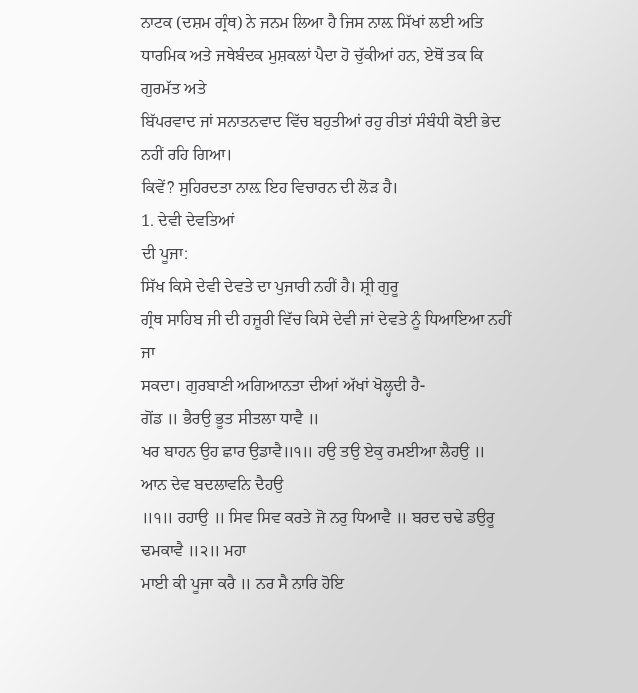ਨਾਟਕ (ਦਸ਼ਮ ਗ੍ਰੰਥ) ਨੇ ਜਨਮ ਲਿਆ ਹੈ ਜਿਸ ਨਾਲ਼ ਸਿੱਖਾਂ ਲਈ ਅਤਿ
ਧਾਰਮਿਕ ਅਤੇ ਜਥੇਬੰਦਕ ਮੁਸ਼ਕਲਾਂ ਪੈਦਾ ਹੋ ਚੁੱਕੀਆਂ ਹਨ, ਏਥੋਂ ਤਕ ਕਿ ਗੁਰਮੱਤ ਅਤੇ
ਬਿੱਪਰਵਾਦ ਜਾਂ ਸਨਾਤਨਵਾਦ ਵਿੱਚ ਬਹੁਤੀਆਂ ਰਹੁ ਰੀਤਾਂ ਸੰਬੰਧੀ ਕੋਈ ਭੇਦ ਨਹੀਂ ਰਹਿ ਗਿਆ।
ਕਿਵੇਂ? ਸੁਹਿਰਦਤਾ ਨਾਲ਼ ਇਹ ਵਿਚਾਰਨ ਦੀ ਲੋੜ ਹੈ।
1. ਦੇਵੀ ਦੇਵਤਿਆਂ
ਦੀ ਪੂਜਾ:
ਸਿੱਖ ਕਿਸੇ ਦੇਵੀ ਦੇਵਤੇ ਦਾ ਪੁਜਾਰੀ ਨਹੀਂ ਹੈ। ਸ਼੍ਰੀ ਗੁਰੂ
ਗ੍ਰੰਥ ਸਾਹਿਬ ਜੀ ਦੀ ਹਜ਼ੂਰੀ ਵਿੱਚ ਕਿਸੇ ਦੇਵੀ ਜਾਂ ਦੇਵਤੇ ਨੂੰ ਧਿਆਇਆ ਨਹੀਂ ਜਾ
ਸਕਦਾ। ਗੁਰਬਾਣੀ ਅਗਿਆਨਤਾ ਦੀਆਂ ਅੱਖਾਂ ਖੋਲ੍ਹਦੀ ਹੈ-
ਗੋਂਡ ॥ ਭੈਰਉ ਭੂਤ ਸੀਤਲਾ ਧਾਵੈ ॥
ਖਰ ਬਾਹਨ ਉਹ ਛਾਰ ਉਡਾਵੈ॥੧॥ ਹਉ ਤਉ ਏਕੁ ਰਮਈਆ ਲੈਹਉ ॥ ਆਨ ਦੇਵ ਬਦਲਾਵਨਿ ਦੈਹਉ
॥੧॥ ਰਹਾਉ ॥ ਸਿਵ ਸਿਵ ਕਰਤੇ ਜੋ ਨਰੁ ਧਿਆਵੈ ॥ ਬਰਦ ਚਢੇ ਡਉਰੂ ਢਮਕਾਵੈ ॥੨॥ ਮਹਾ
ਮਾਈ ਕੀ ਪੂਜਾ ਕਰੈ ॥ ਨਰ ਸੈ ਨਾਰਿ ਹੋਇ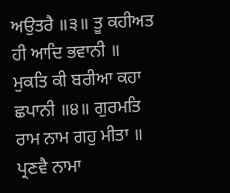ਅਉਤਰੈ ॥੩॥ ਤੂ ਕਹੀਅਤ ਹੀ ਆਦਿ ਭਵਾਨੀ ॥
ਮੁਕਤਿ ਕੀ ਬਰੀਆ ਕਹਾ ਛਪਾਨੀ ॥੪॥ ਗੁਰਮਤਿ ਰਾਮ ਨਾਮ ਗਹੁ ਮੀਤਾ ॥ ਪ੍ਰਣਵੈ ਨਾਮਾ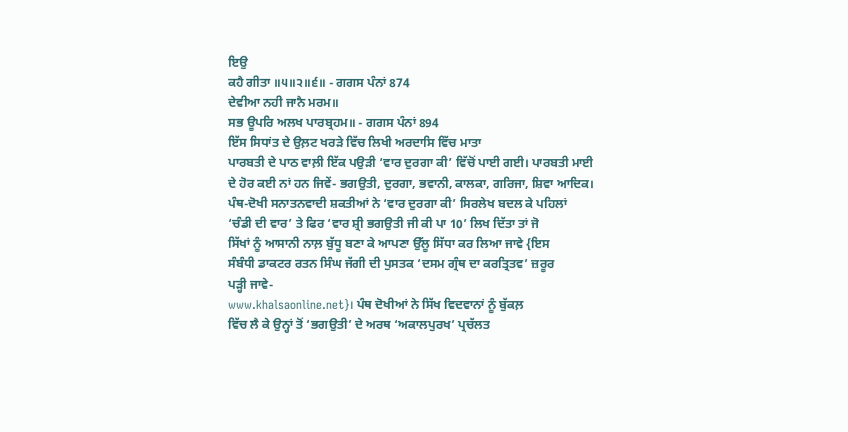ਇਉ
ਕਹੈ ਗੀਤਾ ॥੫॥੨॥੬॥ - ਗਗਸ ਪੰਨਾਂ 874
ਦੇਵੀਆ ਨਹੀ ਜਾਨੈ ਮਰਮ॥
ਸਭ ਊਪਰਿ ਅਲਖ ਪਾਰਬ੍ਰਹਮ॥ - ਗਗਸ ਪੰਨਾਂ 894
ਇੱਸ ਸਿਧਾਂਤ ਦੇ ਉਲ਼ਟ ਖਰੜੇ ਵਿੱਚ ਲਿਖੀ ਅਰਦਾਸਿ ਵਿੱਚ ਮਾਤਾ
ਪਾਰਬਤੀ ਦੇ ਪਾਠ ਵਾਲ਼ੀ ਇੱਕ ਪਉੜੀ ‘ਵਾਰ ਦੁਰਗਾ ਕੀ’ ਵਿੱਚੋਂ ਪਾਈ ਗਈ। ਪਾਰਬਤੀ ਮਾਈ
ਦੇ ਹੋਰ ਕਈ ਨਾਂ ਹਨ ਜਿਵੇਂ- ਭਗਉਤੀ, ਦੁਰਗਾ, ਭਵਾਨੀ, ਕਾਲਕਾ, ਗਰਿਜਾ, ਸ਼ਿਵਾ ਆਦਿਕ।
ਪੰਥ-ਦੋਖੀ ਸਨਾਤਨਵਾਦੀ ਸ਼ਕਤੀਆਂ ਨੇ ‘ਵਾਰ ਦੁਰਗਾ ਕੀ’ ਸਿਰਲੇਖ ਬਦਲ ਕੇ ਪਹਿਲਾਂ
‘ਚੰਡੀ ਦੀ ਵਾਰ’ ਤੇ ਫਿਰ ‘ਵਾਰ ਸ਼੍ਰੀ ਭਗਉਤੀ ਜੀ ਕੀ ਪਾ 10’ ਲਿਖ ਦਿੱਤਾ ਤਾਂ ਜੋ
ਸਿੱਖਾਂ ਨੂੰ ਆਸਾਨੀ ਨਾਲ਼ ਬੁੱਧੂ ਬਣਾ ਕੇ ਆਪਣਾ ਉੱਲੂ ਸਿੱਧਾ ਕਰ ਲਿਆ ਜਾਵੇ {ਇਸ
ਸੰਬੰਧੀ ਡਾਕਟਰ ਰਤਨ ਸਿੰਘ ਜੱਗੀ ਦੀ ਪੁਸਤਕ ‘ਦਸਮ ਗ੍ਰੰਥ ਦਾ ਕਰਤ੍ਰਿਤਵ’ ਜ਼ਰੂਰ
ਪੜ੍ਹੀ ਜਾਵੇ-
www.khalsaonline.net}। ਪੰਥ ਦੋਖੀਆਂ ਨੇ ਸਿੱਖ ਵਿਦਵਾਨਾਂ ਨੂੰ ਬੁੱਕਲ਼
ਵਿੱਚ ਲੈ ਕੇ ਉਨ੍ਹਾਂ ਤੋਂ ‘ਭਗਉਤੀ’ ਦੇ ਅਰਥ ‘ਅਕਾਲਪੁਰਖ’ ਪ੍ਰਚੱਲਤ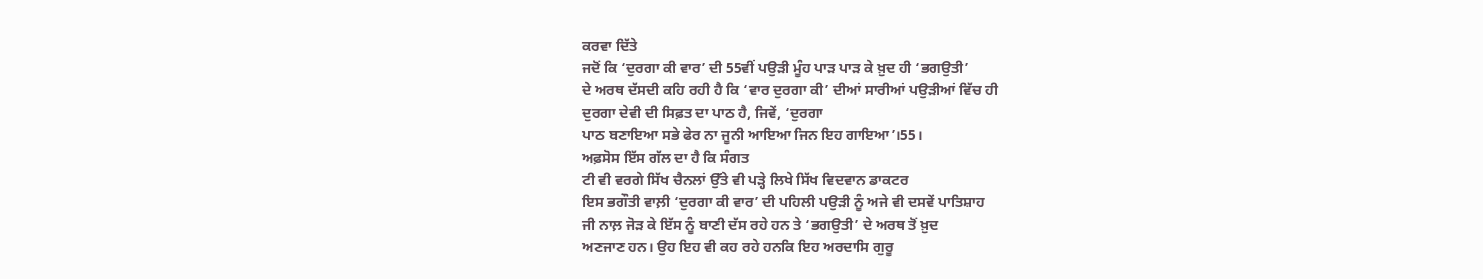ਕਰਵਾ ਦਿੱਤੇ
ਜਦੋਂ ਕਿ ‘ਦੁਰਗਾ ਕੀ ਵਾਰ’ ਦੀ 55ਵੀਂ ਪਉੜੀ ਮੂੰਹ ਪਾੜ ਪਾੜ ਕੇ ਖ਼ੁਦ ਹੀ ‘ਭਗਉਤੀ’
ਦੇ ਅਰਥ ਦੱਸਦੀ ਕਹਿ ਰਹੀ ਹੈ ਕਿ ‘ਵਾਰ ਦੁਰਗਾ ਕੀ’ ਦੀਆਂ ਸਾਰੀਆਂ ਪਉੜੀਆਂ ਵਿੱਚ ਹੀ
ਦੁਰਗਾ ਦੇਵੀ ਦੀ ਸਿਫ਼ਤ ਦਾ ਪਾਠ ਹੈ, ਜਿਵੇਂ, ‘ਦੁਰਗਾ
ਪਾਠ ਬਣਾਇਆ ਸਭੇ ਫੇਰ ਨਾ ਜੂਨੀ ਆਇਆ ਜਿਨ ਇਹ ਗਾਇਆ’।55।
ਅਫ਼ਸੋਸ ਇੱਸ ਗੱਲ ਦਾ ਹੈ ਕਿ ਸੰਗਤ
ਟੀ ਵੀ ਵਰਗੇ ਸਿੱਖ ਚੈਨਲਾਂ ਉੱਤੇ ਵੀ ਪੜ੍ਹੇ ਲਿਖੇ ਸਿੱਖ ਵਿਦਵਾਨ ਡਾਕਟਰ
ਇਸ ਭਗੌਤੀ ਵਾਲ਼ੀ ‘ਦੁਰਗਾ ਕੀ ਵਾਰ’ ਦੀ ਪਹਿਲੀ ਪਉੜੀ ਨੂੰ ਅਜੇ ਵੀ ਦਸਵੇਂ ਪਾਤਿਸ਼ਾਹ
ਜੀ ਨਾਲ਼ ਜੋੜ ਕੇ ਇੱਸ ਨੂੰ ਬਾਣੀ ਦੱਸ ਰਹੇ ਹਨ ਤੇ ‘ਭਗਉਤੀ’ ਦੇ ਅਰਥ ਤੋਂ ਖ਼ੁਦ
ਅਣਜਾਣ ਹਨ। ਉਹ ਇਹ ਵੀ ਕਹ ਰਹੇ ਹਨਕਿ ਇਹ ਅਰਦਾਸਿ ਗੁਰੂ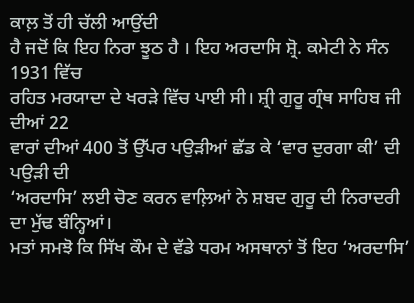ਕਾਲ਼ ਤੋਂ ਹੀ ਚੱਲੀ ਆਉਂਦੀ
ਹੈ ਜਦੋਂ ਕਿ ਇਹ ਨਿਰਾ ਝੂਠ ਹੈ । ਇਹ ਅਰਦਾਸਿ ਸ਼੍ਰੋ. ਕਮੇਟੀ ਨੇ ਸੰਨ 1931 ਵਿੱਚ
ਰਹਿਤ ਮਰਯਾਦਾ ਦੇ ਖਰੜੇ ਵਿੱਚ ਪਾਈ ਸੀ। ਸ਼੍ਰੀ ਗੁਰੂ ਗ੍ਰੰਥ ਸਾਹਿਬ ਜੀ ਦੀਆਂ 22
ਵਾਰਾਂ ਦੀਆਂ 400 ਤੋਂ ਉੱਪਰ ਪਉੜੀਆਂ ਛੱਡ ਕੇ ‘ਵਾਰ ਦੁਰਗਾ ਕੀ’ ਦੀ ਪਉੜੀ ਦੀ
‘ਅਰਦਾਸਿ’ ਲਈ ਚੋਣ ਕਰਨ ਵਾਲ਼ਿਆਂ ਨੇ ਸ਼ਬਦ ਗੁਰੂ ਦੀ ਨਿਰਾਦਰੀ ਦਾ ਮੁੱਢ ਬੰਨ੍ਹਿਆਂ।
ਮਤਾਂ ਸਮਝੋ ਕਿ ਸਿੱਖ ਕੌਮ ਦੇ ਵੱਡੇ ਧਰਮ ਅਸਥਾਨਾਂ ਤੋਂ ਇਹ ‘ਅਰਦਾਸਿ’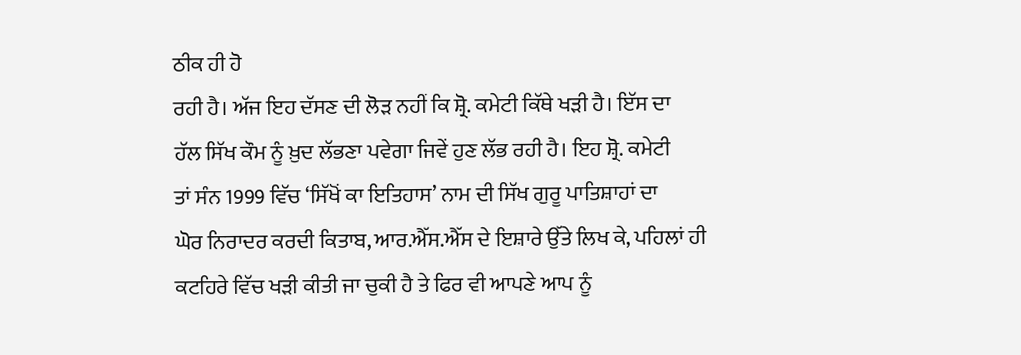ਠੀਕ ਹੀ ਹੋ
ਰਹੀ ਹੈ। ਅੱਜ ਇਹ ਦੱਸਣ ਦੀ ਲੋੜ ਨਹੀਂ ਕਿ ਸ਼੍ਰੋ. ਕਮੇਟੀ ਕਿੱਥੇ ਖੜੀ ਹੈ। ਇੱਸ ਦਾ
ਹੱਲ ਸਿੱਖ ਕੌਮ ਨੂੰ ਖ਼ੁਦ ਲੱਭਣਾ ਪਵੇਗਾ ਜਿਵੇਂ ਹੁਣ ਲੱਭ ਰਹੀ ਹੈ। ਇਹ ਸ਼੍ਰੋ. ਕਮੇਟੀ
ਤਾਂ ਸੰਨ 1999 ਵਿੱਚ ‘ਸਿੱਖੋਂ ਕਾ ਇਤਿਹਾਸ’ ਨਾਮ ਦੀ ਸਿੱਖ ਗੁਰੂ ਪਾਤਿਸ਼ਾਹਾਂ ਦਾ
ਘੋਰ ਨਿਰਾਦਰ ਕਰਦੀ ਕਿਤਾਬ, ਆਰ.ਐੱਸ.ਐੱਸ ਦੇ ਇਸ਼ਾਰੇ ਉੱਤੇ ਲਿਖ ਕੇ, ਪਹਿਲਾਂ ਹੀ
ਕਟਹਿਰੇ ਵਿੱਚ ਖੜੀ ਕੀਤੀ ਜਾ ਚੁਕੀ ਹੈ ਤੇ ਫਿਰ ਵੀ ਆਪਣੇ ਆਪ ਨੂੰ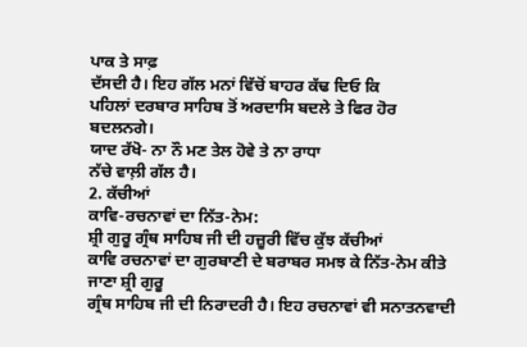ਪਾਕ ਤੇ ਸਾਫ਼
ਦੱਸਦੀ ਹੈ। ਇਹ ਗੱਲ ਮਨਾਂ ਵਿੱਚੋਂ ਬਾਹਰ ਕੱਢ ਦਿਓ ਕਿ
ਪਹਿਲਾਂ ਦਰਬਾਰ ਸਾਹਿਬ ਤੋਂ ਅਰਦਾਸਿ ਬਦਲੇ ਤੇ ਫਿਰ ਹੋਰ ਬਦਲਨਗੇ।
ਯਾਦ ਰੱਖੋ- ਨਾ ਨੌ ਮਣ ਤੇਲ ਹੋਵੇ ਤੇ ਨਾ ਰਾਧਾ
ਨੱਚੇ ਵਾਲ਼ੀ ਗੱਲ ਹੈ।
2. ਕੱਚੀਆਂ
ਕਾਵਿ-ਰਚਨਾਵਾਂ ਦਾ ਨਿੱਤ-ਨੇਮ:
ਸ਼੍ਰੀ ਗੁਰੂ ਗ੍ਰੰਥ ਸਾਹਿਬ ਜੀ ਦੀ ਹਜ਼ੂਰੀ ਵਿੱਚ ਕੁੱਝ ਕੱਚੀਆਂ
ਕਾਵਿ ਰਚਨਾਵਾਂ ਦਾ ਗੁਰਬਾਣੀ ਦੇ ਬਰਾਬਰ ਸਮਝ ਕੇ ਨਿੱਤ-ਨੇਮ ਕੀਤੇ ਜਾਣਾ ਸ਼੍ਰੀ ਗੁਰੂ
ਗ੍ਰੰਥ ਸਾਹਿਬ ਜੀ ਦੀ ਨਿਰਾਦਰੀ ਹੈ। ਇਹ ਰਚਨਾਵਾਂ ਵੀ ਸਨਾਤਨਵਾਦੀ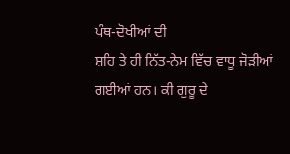ਪੰਥ-ਦੋਖੀਆਂ ਦੀ
ਸ਼ਹਿ ਤੇ ਹੀ ਨਿੱਤ-ਨੇਮ ਵਿੱਚ ਵਾਧੂ ਜੋੜੀਆਂ ਗਈਆਂ ਹਨ। ਕੀ ਗੁਰੂ ਦੇ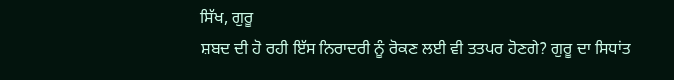ਸਿੱਖ, ਗੁਰੂ
ਸ਼ਬਦ ਦੀ ਹੋ ਰਹੀ ਇੱਸ ਨਿਰਾਦਰੀ ਨੂੰ ਰੋਕਣ ਲਈ ਵੀ ਤਤਪਰ ਹੋਣਗੇ? ਗੁਰੂ ਦਾ ਸਿਧਾਂਤ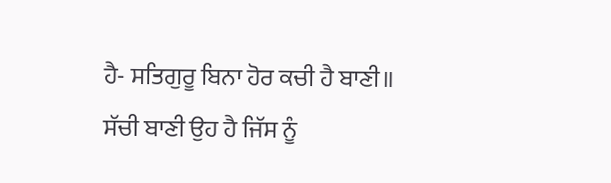ਹੈ- ਸਤਿਗੁਰੂ ਬਿਨਾ ਹੋਰ ਕਚੀ ਹੈ ਬਾਣੀ॥
ਸੱਚੀ ਬਾਣੀ ਉਹ ਹੈ ਜਿੱਸ ਨੂੰ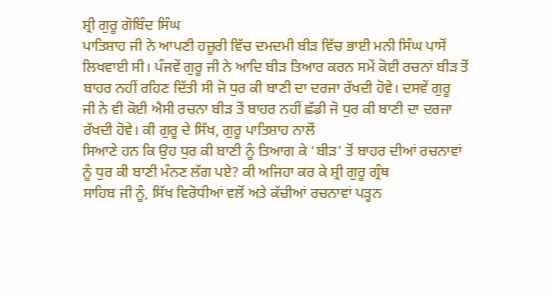ਸ਼੍ਰੀ ਗੁਰੂ ਗੋਬਿੰਦ ਸਿੰਘ
ਪਾਤਿਸ਼ਾਹ ਜੀ ਨੇ ਆਪਣੀ ਹਜ਼ੂਰੀ ਵਿੱਚ ਦਮਦਮੀ ਬੀੜ ਵਿੱਚ ਭਾਈ ਮਨੀ ਸਿੰਘ ਪਾਸੋਂ
ਲਿਖਵਾਈ ਸੀ। ਪੰਜਵੇਂ ਗੁਰੂ ਜੀ ਨੇ ਆਦਿ ਬੀੜ ਤਿਆਰ ਕਰਨ ਸਮੇਂ ਕੋਈ ਰਚਨਾਂ ਬੀੜ ਤੋਂ
ਬਾਹਰ ਨਹੀਂ ਰਹਿਣ ਦਿੱਤੀ ਸੀ ਜੋ ਧੁਰ ਕੀ ਬਾਣੀ ਦਾ ਦਰਜਾ ਰੱਖਦੀ ਹੋਵੇ। ਦਸਵੇਂ ਗੁਰੂ
ਜੀ ਨੇ ਵੀ ਕੋਈ ਐਸੀ ਰਚਨਾ ਬੀੜ ਤੋਂ ਬਾਹਰ ਨਹੀਂ ਛੱਡੀ ਜੋ ਧੁਰ ਕੀ ਬਾਣੀ ਦਾ ਦਰਜਾ
ਰੱਖਦੀ ਹੋਵੇ। ਕੀ ਗੁਰੂ ਦੇ ਸਿੱਖ, ਗੁਰੂ ਪਾਤਿਸ਼ਾਹ ਨਾਲੋਂ
ਸਿਆਣੇ ਹਨ ਕਿ ਉਹ ਧੁਰ ਕੀ ਬਾਣੀ ਨੂੰ ਤਿਆਗ ਕੇ ‘ਬੀੜ’ ਤੋਂ ਬਾਹਰ ਦੀਆਂ ਰਚਨਾਵਾਂ
ਨੂੰ ਧੁਰ ਕੀ ਬਾਣੀ ਮੰਨਣ ਲੱਗ ਪਏ? ਕੀ ਅਜਿਹਾ ਕਰ ਕੇ ਸ਼੍ਰੀ ਗੁਰੂ ਗ੍ਰੰਥ
ਸਾਹਿਬ ਜੀ ਨੂੰ, ਸਿੱਖ ਵਿਰੋਧੀਆਂ ਵਲੋਂ ਅਤੇ ਕੱਚੀਆਂ ਰਚਨਾਵਾਂ ਪੜ੍ਹਨ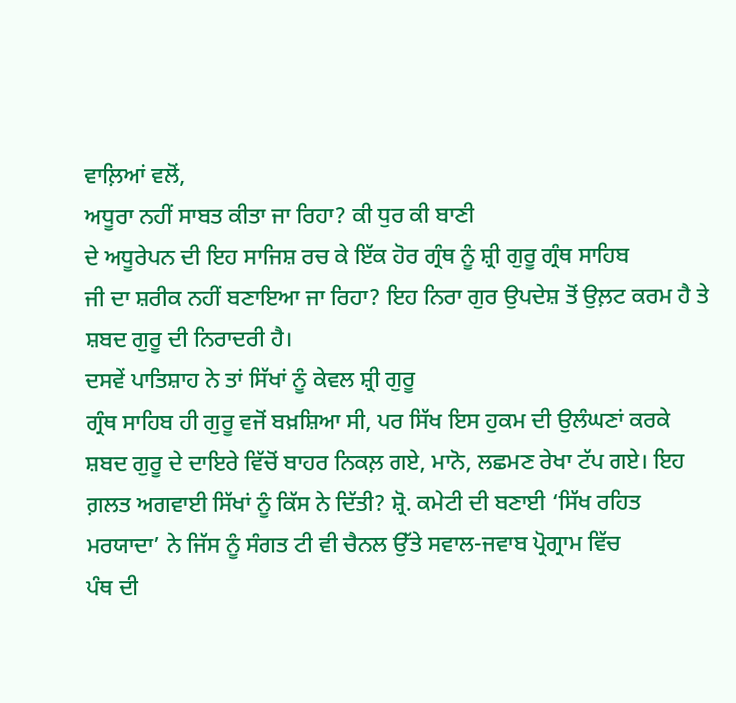ਵਾਲ਼ਿਆਂ ਵਲੋਂ,
ਅਧੂਰਾ ਨਹੀਂ ਸਾਬਤ ਕੀਤਾ ਜਾ ਰਿਹਾ? ਕੀ ਧੁਰ ਕੀ ਬਾਣੀ
ਦੇ ਅਧੂਰੇਪਨ ਦੀ ਇਹ ਸਾਜਿਸ਼ ਰਚ ਕੇ ਇੱਕ ਹੋਰ ਗ੍ਰੰਥ ਨੂੰ ਸ਼੍ਰੀ ਗੁਰੂ ਗ੍ਰੰਥ ਸਾਹਿਬ
ਜੀ ਦਾ ਸ਼ਰੀਕ ਨਹੀਂ ਬਣਾਇਆ ਜਾ ਰਿਹਾ? ਇਹ ਨਿਰਾ ਗੁਰ ਉਪਦੇਸ਼ ਤੋਂ ਉਲ਼ਟ ਕਰਮ ਹੈ ਤੇ
ਸ਼ਬਦ ਗੁਰੂ ਦੀ ਨਿਰਾਦਰੀ ਹੈ।
ਦਸਵੇਂ ਪਾਤਿਸ਼ਾਹ ਨੇ ਤਾਂ ਸਿੱਖਾਂ ਨੂੰ ਕੇਵਲ ਸ਼੍ਰੀ ਗੁਰੂ
ਗ੍ਰੰਥ ਸਾਹਿਬ ਹੀ ਗੁਰੂ ਵਜੋਂ ਬਖ਼ਸ਼ਿਆ ਸੀ, ਪਰ ਸਿੱਖ ਇਸ ਹੁਕਮ ਦੀ ਉਲੰਘਣਾਂ ਕਰਕੇ
ਸ਼ਬਦ ਗੁਰੂ ਦੇ ਦਾਇਰੇ ਵਿੱਚੋਂ ਬਾਹਰ ਨਿਕਲ਼ ਗਏ, ਮਾਨੋ, ਲਛਮਣ ਰੇਖਾ ਟੱਪ ਗਏ। ਇਹ
ਗ਼ਲਤ ਅਗਵਾਈ ਸਿੱਖਾਂ ਨੂੰ ਕਿੱਸ ਨੇ ਦਿੱਤੀ? ਸ਼੍ਰੋ. ਕਮੇਟੀ ਦੀ ਬਣਾਈ ‘ਸਿੱਖ ਰਹਿਤ
ਮਰਯਾਦਾ’ ਨੇ ਜਿੱਸ ਨੂੰ ਸੰਗਤ ਟੀ ਵੀ ਚੈਨਲ ਉੱਤੇ ਸਵਾਲ-ਜਵਾਬ ਪ੍ਰੋਗ੍ਰਾਮ ਵਿੱਚ
ਪੰਥ ਦੀ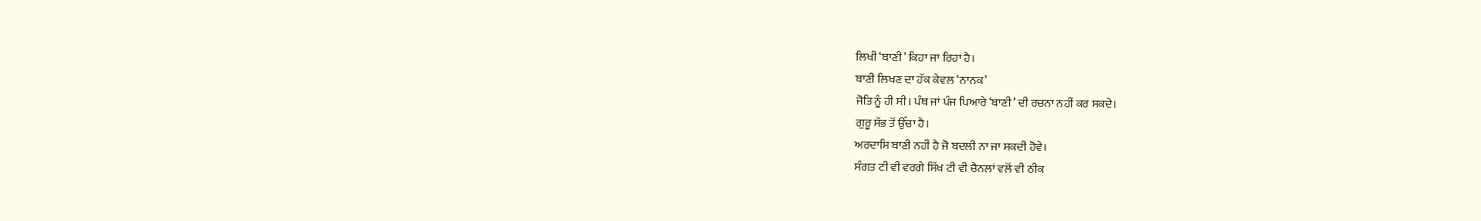ਲਿਖੀ ‘ਬਾਣੀ’ ਕਿਹਾ ਜਾ ਰਿਹਾ ਹੈ।
ਬਾਣੀ ਲਿਖਣ ਦਾ ਹੱਕ ਕੇਵਲ ‘ਨਾਨਕ’
ਜੋਤਿ ਨੂੰ ਹੀ ਸੀ। ਪੰਥ ਜਾਂ ਪੰਜ ਪਿਆਰੇ ‘ਬਾਣੀ’ ਦੀ ਰਚਨਾ ਨਹੀਂ ਕਰ ਸਕਦੇ।
ਗੁਰੂ ਸੱਭ ਤੋਂ ਉੱਚਾ ਹੈ।
ਅਰਦਾਸਿ ਬਾਣੀ ਨਹੀਂ ਹੈ ਜੋ ਬਦਲੀ ਨਾ ਜਾ ਸਕਦੀ ਹੋਵੇ।
ਸੰਗਤ ਟੀ ਵੀ ਵਰਗੇ ਸਿੱਖ ਟੀ ਵੀ ਚੈਨਲਾਂ ਵਲੋਂ ਵੀ ਠੀਕ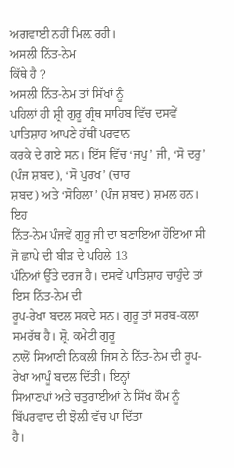ਅਗਵਾਈ ਨਹੀਂ ਮਿਲ਼ ਰਹੀ।
ਅਸਲੀ ਨਿੱਤ-ਨੇਮ
ਕਿੱਥੇ ਹੈ ?
ਅਸਲੀ ਨਿੱਤ-ਨੇਮ ਤਾਂ ਸਿੱਖਾਂ ਨੂੰ
ਪਹਿਲਾਂ ਹੀ ਸ਼੍ਰੀ ਗੁਰੂ ਗ੍ਰੰਥ ਸਾਹਿਬ ਵਿੱਚ ਦਸਵੇਂ ਪਾਤਿਸ਼ਾਹ ਆਪਣੇ ਹੱਥੀਂ ਪਰਵਾਨ
ਕਰਕੇ ਦੇ ਗਏ ਸਨ। ਇੱਸ ਵਿੱਚ ‘ਜਪੁ’ ਜੀ, ‘ਸੋ ਦਰੁ’ (ਪੰਜ ਸ਼ਬਦ), ‘ਸੋ ਪੁਰਖ’ (ਚਾਰ
ਸ਼ਬਦ) ਅਤੇ ‘ਸੋਹਿਲਾ’ (ਪੰਜ ਸ਼ਬਦ) ਸ਼ਮਲ ਹਨ। ਇਹ
ਨਿੱਤ-ਨੇਮ ਪੰਜਵੇਂ ਗੁਰੂ ਜੀ ਦਾ ਬਣਾਇਆ ਹੋਇਆ ਸੀ ਜੋ ਛਾਪੇ ਦੀ ਬੀੜ ਦੇ ਪਹਿਲੇ 13
ਪੰਨਿਆਂ ਉੱਤੇ ਦਰਜ ਹੈ। ਦਸਵੇਂ ਪਾਤਿਸ਼ਾਹ ਚਾਹੁੰਦੇ ਤਾਂ ਇਸ ਨਿੱਤ-ਨੇਮ ਦੀ
ਰੂਪ-ਰੇਖਾ ਬਦਲ ਸਕਦੇ ਸਨ। ਗੁਰੂ ਤਾਂ ਸਰਬ-ਕਲਾ ਸਮਰੱਥ ਹੈ। ਸ਼੍ਰੋ. ਕਮੇਟੀ ਗੁਰੂ
ਨਾਲੋਂ ਸਿਆਣੀ ਨਿਕਲੀ ਜਿਸ ਨੇ ਨਿੱਤ-ਨੇਮ ਦੀ ਰੂਪ-ਰੇਖਾ ਆਪੂੰ ਬਦਲ ਦਿੱਤੀ। ਇਨ੍ਹਾਂ
ਸਿਆਣਪਾਂ ਅਤੇ ਚਤੁਰਾਈਆਂ ਨੇ ਸਿੱਖ ਕੌਮ ਨੂੰ ਬਿੱਪਰਵਾਦ ਦੀ ਝੋਲ਼ੀ ਵੱਚ ਪਾ ਦਿੱਤਾ
ਹੈ।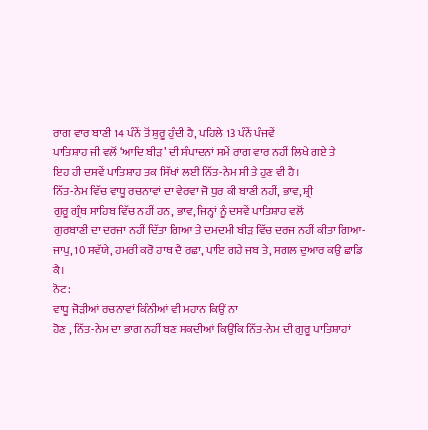ਰਾਗ ਵਾਰ ਬਾਣੀ 14 ਪੰਨੇਂ ਤੋਂ ਸ਼ੁਰੂ ਹੁੰਦੀ ਹੈ, ਪਹਿਲੇ 13 ਪੰਨੇਂ ਪੰਜਵੇਂ
ਪਾਤਿਸ਼ਾਹ ਜੀ ਵਲੋਂ ‘ਆਦਿ ਬੀੜ’ ਦੀ ਸੰਪਾਦਨਾਂ ਸਮੇਂ ਰਾਗ ਵਾਰ ਨਹੀਂ ਲਿਖੇ ਗਏ ਤੇ
ਇਹ ਹੀ ਦਸਵੇਂ ਪਾਤਿਸ਼ਾਹ ਤਕ ਸਿੱਖਾਂ ਲਈ ਨਿੱਤ-ਨੇਮ ਸੀ ਤੇ ਹੁਣ ਵੀ ਹੈ।
ਨਿੱਤ-ਨੇਮ ਵਿੱਚ ਵਾਧੂ ਰਚਨਾਵਾਂ ਦਾ ਵੇਰਵਾ ਜੋ ਧੁਰ ਕੀ ਬਾਣੀ ਨਹੀਂ, ਭਾਵ, ਸ਼੍ਰੀ
ਗੁਰੂ ਗ੍ਰੰਥ ਸਾਹਿਬ ਵਿੱਚ ਨਹੀਂ ਹਨ, ਭਾਵ, ਜਿਨ੍ਹਾਂ ਨੂੰ ਦਸਵੇਂ ਪਾਤਿਸ਼ਾਹ ਵਲੋਂ
ਗੁਰਬਾਣੀ ਦਾ ਦਰਜਾ ਨਹੀਂ ਦਿੱਤਾ ਗਿਆ ਤੇ ਦਮਦਮੀ ਬੀੜ ਵਿੱਚ ਦਰਜ ਨਹੀਂ ਕੀਤਾ ਗਿਆ-
ਜਾਪੁ, 10 ਸਵੱਯੇ, ਹਮਰੀ ਕਰੋ ਹਾਥ ਦੈ ਰਛਾ, ਪਾਇ ਗਹੇ ਜਬ ਤੇ, ਸਗਲ ਦੁਆਰ ਕਉ ਛਾਡਿ
ਕੈ।
ਨੋਟ:
ਵਾਧੂ ਜੋੜੀਆਂ ਰਚਨਾਵਾਂ ਕਿੰਨੀਆਂ ਵੀ ਮਹਾਨ ਕਿਉਂ ਨਾ
ਹੋਣ , ਨਿੱਤ-ਨੇਮ ਦਾ ਭਾਗ ਨਹੀਂ ਬਣ ਸਕਦੀਆਂ ਕਿਉਂਕਿ ਨਿੱਤ-ਨੇਮ ਦੀ ਗੁਰੂ ਪਾਤਿਸ਼ਾਹਾਂ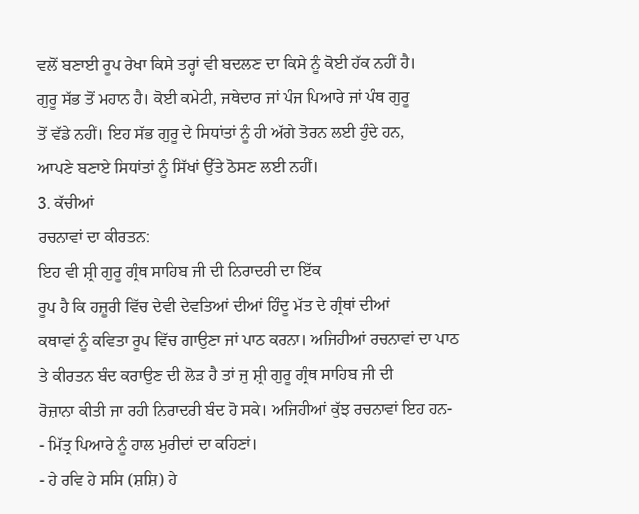ਵਲੋਂ ਬਣਾਈ ਰੂਪ ਰੇਖਾ ਕਿਸੇ ਤਰ੍ਹਾਂ ਵੀ ਬਦਲਣ ਦਾ ਕਿਸੇ ਨੂੰ ਕੋਈ ਹੱਕ ਨਹੀਂ ਹੈ।
ਗੁਰੂ ਸੱਭ ਤੋਂ ਮਹਾਨ ਹੈ। ਕੋਈ ਕਮੇਟੀ, ਜਥੇਦਾਰ ਜਾਂ ਪੰਜ ਪਿਆਰੇ ਜਾਂ ਪੰਥ ਗੁਰੂ
ਤੋਂ ਵੱਡੇ ਨਹੀਂ। ਇਹ ਸੱਭ ਗੁਰੂ ਦੇ ਸਿਧਾਂਤਾਂ ਨੂੰ ਹੀ ਅੱਗੇ ਤੋਰਨ ਲਈ ਹੁੰਦੇ ਹਨ,
ਆਪਣੇ ਬਣਾਏ ਸਿਧਾਂਤਾਂ ਨੂੰ ਸਿੱਖਾਂ ਉੱਤੇ ਠੋਸਣ ਲਈ ਨਹੀਂ।
3. ਕੱਚੀਆਂ
ਰਚਨਾਵਾਂ ਦਾ ਕੀਰਤਨ:
ਇਹ ਵੀ ਸ਼੍ਰੀ ਗੁਰੂ ਗ੍ਰੰਥ ਸਾਹਿਬ ਜੀ ਦੀ ਨਿਰਾਦਰੀ ਦਾ ਇੱਕ
ਰੂਪ ਹੈ ਕਿ ਹਜ਼ੂਰੀ ਵਿੱਚ ਦੇਵੀ ਦੇਵਤਿਆਂ ਦੀਆਂ ਹਿੰਦੂ ਮੱਤ ਦੇ ਗ੍ਰੰਥਾਂ ਦੀਆਂ
ਕਥਾਵਾਂ ਨੂੰ ਕਵਿਤਾ ਰੂਪ ਵਿੱਚ ਗਾਉਣਾ ਜਾਂ ਪਾਠ ਕਰਨਾ। ਅਜਿਹੀਆਂ ਰਚਨਾਵਾਂ ਦਾ ਪਾਠ
ਤੇ ਕੀਰਤਨ ਬੰਦ ਕਰਾਉਣ ਦੀ ਲੋੜ ਹੈ ਤਾਂ ਜੁ ਸ਼੍ਰੀ ਗੁਰੂ ਗ੍ਰੰਥ ਸਾਹਿਬ ਜੀ ਦੀ
ਰੋਜ਼ਾਨਾ ਕੀਤੀ ਜਾ ਰਹੀ ਨਿਰਾਦਰੀ ਬੰਦ ਹੋ ਸਕੇ। ਅਜਿਹੀਆਂ ਕੁੱਝ ਰਚਨਾਵਾਂ ਇਹ ਹਨ-
- ਮਿੱਤ੍ਰ ਪਿਆਰੇ ਨੂੰ ਹਾਲ ਮੁਰੀਦਾਂ ਦਾ ਕਹਿਣਾਂ।
- ਹੇ ਰਵਿ ਹੇ ਸਸਿ (ਸ਼ਸ਼ਿ) ਹੇ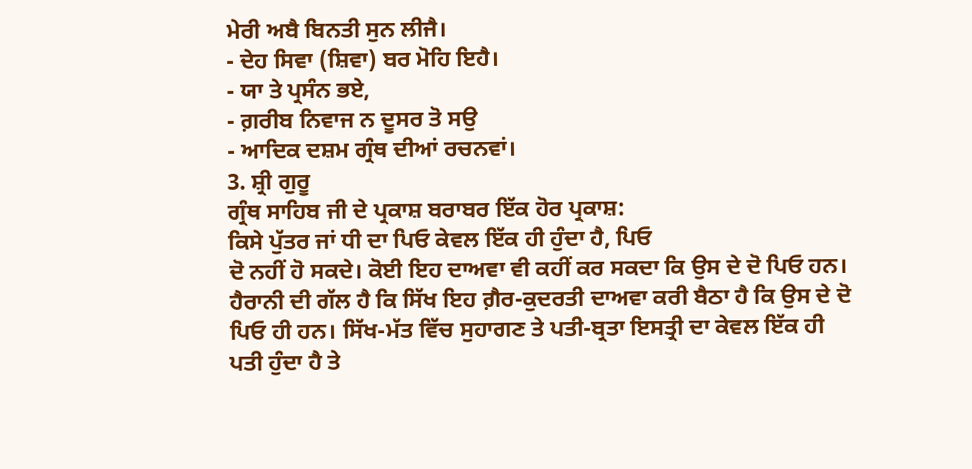ਮੇਰੀ ਅਬੈ ਬਿਨਤੀ ਸੁਨ ਲੀਜੈ।
- ਦੇਹ ਸਿਵਾ (ਸ਼ਿਵਾ) ਬਰ ਮੋਹਿ ਇਹੈ।
- ਯਾ ਤੇ ਪ੍ਰਸੰਨ ਭਏ,
- ਗ਼ਰੀਬ ਨਿਵਾਜ ਨ ਦੂਸਰ ਤੋ ਸਉ
- ਆਦਿਕ ਦਸ਼ਮ ਗ੍ਰੰਥ ਦੀਆਂ ਰਚਨਵਾਂ।
3. ਸ਼੍ਰੀ ਗੁਰੂ
ਗ੍ਰੰਥ ਸਾਹਿਬ ਜੀ ਦੇ ਪ੍ਰਕਾਸ਼ ਬਰਾਬਰ ਇੱਕ ਹੋਰ ਪ੍ਰਕਾਸ਼:
ਕਿਸੇ ਪੁੱਤਰ ਜਾਂ ਧੀ ਦਾ ਪਿਓ ਕੇਵਲ ਇੱਕ ਹੀ ਹੁੰਦਾ ਹੈ, ਪਿਓ
ਦੋ ਨਹੀਂ ਹੋ ਸਕਦੇ। ਕੋਈ ਇਹ ਦਾਅਵਾ ਵੀ ਕਹੀਂ ਕਰ ਸਕਦਾ ਕਿ ਉਸ ਦੇ ਦੋ ਪਿਓ ਹਨ।
ਹੈਰਾਨੀ ਦੀ ਗੱਲ ਹੈ ਕਿ ਸਿੱਖ ਇਹ ਗ਼ੈਰ-ਕੁਦਰਤੀ ਦਾਅਵਾ ਕਰੀ ਬੈਠਾ ਹੈ ਕਿ ਉਸ ਦੇ ਦੋ
ਪਿਓ ਹੀ ਹਨ। ਸਿੱਖ-ਮੱਤ ਵਿੱਚ ਸੁਹਾਗਣ ਤੇ ਪਤੀ-ਬ੍ਰਤਾ ਇਸਤ੍ਰੀ ਦਾ ਕੇਵਲ ਇੱਕ ਹੀ
ਪਤੀ ਹੁੰਦਾ ਹੈ ਤੇ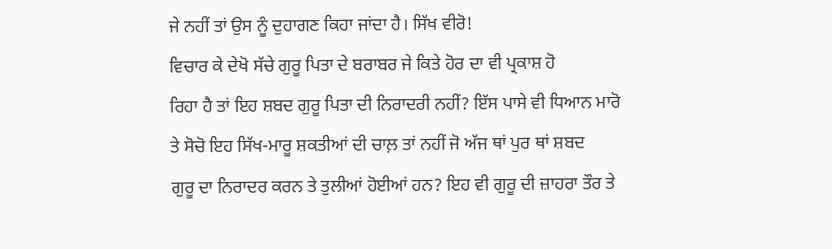ਜੇ ਨਹੀਂ ਤਾਂ ਉਸ ਨੂੰ ਦੁਹਾਗਣ ਕਿਹਾ ਜਾਂਦਾ ਹੈ। ਸਿੱਖ ਵੀਰੋ!
ਵਿਚਾਰ ਕੇ ਦੇਖੋ ਸੱਚੇ ਗੁਰੂ ਪਿਤਾ ਦੇ ਬਰਾਬਰ ਜੇ ਕਿਤੇ ਹੋਰ ਦਾ ਵੀ ਪ੍ਰਕਾਸ਼ ਹੋ
ਰਿਹਾ ਹੈ ਤਾਂ ਇਹ ਸ਼ਬਦ ਗੁਰੂ ਪਿਤਾ ਦੀ ਨਿਰਾਦਰੀ ਨਹੀਂ? ਇੱਸ ਪਾਸੇ ਵੀ ਧਿਆਨ ਮਾਰੋ
ਤੇ ਸੋਚੋ ਇਹ ਸਿੱਖ-ਮਾਰੂ ਸ਼ਕਤੀਆਂ ਦੀ ਚਾਲ਼ ਤਾਂ ਨਹੀਂ ਜੋ ਅੱਜ ਥਾਂ ਪੁਰ ਥਾਂ ਸ਼ਬਦ
ਗੁਰੂ ਦਾ ਨਿਰਾਦਰ ਕਰਨ ਤੇ ਤੁਲੀਆਂ ਹੋਈਆਂ ਹਨ? ਇਹ ਵੀ ਗੁਰੂ ਦੀ ਜ਼ਾਹਰਾ ਤੌਰ ਤੇ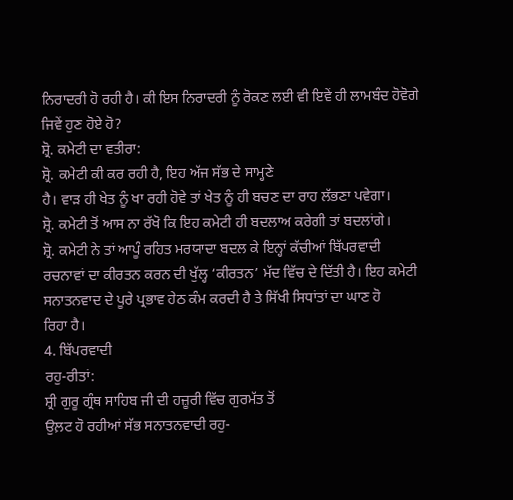ਨਿਰਾਦਰੀ ਹੋ ਰਹੀ ਹੈ। ਕੀ ਇਸ ਨਿਰਾਦਰੀ ਨੂੰ ਰੋਕਣ ਲਈ ਵੀ ਇਵੇਂ ਹੀ ਲਾਮਬੰਦ ਹੋਵੋਗੇ
ਜਿਵੇਂ ਹੁਣ ਹੋਏ ਹੋ?
ਸ਼੍ਰੋ. ਕਮੇਟੀ ਦਾ ਵਤੀਰਾ:
ਸ਼੍ਰੋ. ਕਮੇਟੀ ਕੀ ਕਰ ਰਹੀ ਹੈ, ਇਹ ਅੱਜ ਸੱਭ ਦੇ ਸਾਮ੍ਹਣੇ
ਹੈ। ਵਾੜ ਹੀ ਖੇਤ ਨੂੰ ਖਾ ਰਹੀ ਹੋਵੇ ਤਾਂ ਖੇਤ ਨੂੰ ਹੀ ਬਚਣ ਦਾ ਰਾਹ ਲੱਭਣਾ ਪਵੇਗਾ।
ਸ਼੍ਰੋ. ਕਮੇਟੀ ਤੋਂ ਆਸ ਨਾ ਰੱਖੋ ਕਿ ਇਹ ਕਮੇਟੀ ਹੀ ਬਦਲਾਅ ਕਰੇਗੀ ਤਾਂ ਬਦਲਾਂਗੇ।
ਸ਼੍ਰੋ. ਕਮੇਟੀ ਨੇ ਤਾਂ ਆਪੂੰ ਰਹਿਤ ਮਰਯਾਦਾ ਬਦਲ ਕੇ ਇਨ੍ਹਾਂ ਕੱਚੀਆਂ ਬਿੱਪਰਵਾਦੀ
ਰਚਨਾਵਾਂ ਦਾ ਕੀਰਤਨ ਕਰਨ ਦੀ ਖੁੱਲ੍ਹ ‘ਕੀਰਤਨ’ ਮੱਦ ਵਿੱਚ ਦੇ ਦਿੱਤੀ ਹੈ। ਇਹ ਕਮੇਟੀ
ਸਨਾਤਨਵਾਦ ਦੇ ਪੂਰੇ ਪ੍ਰਭਾਵ ਹੇਠ ਕੰਮ ਕਰਦੀ ਹੈ ਤੇ ਸਿੱਖੀ ਸਿਧਾਂਤਾਂ ਦਾ ਘਾਣ ਹੋ
ਰਿਹਾ ਹੈ।
4. ਬਿੱਪਰਵਾਦੀ
ਰਹੁ-ਰੀਤਾਂ:
ਸ਼੍ਰੀ ਗੁਰੂ ਗ੍ਰੰਥ ਸਾਹਿਬ ਜੀ ਦੀ ਹਜ਼ੂਰੀ ਵਿੱਚ ਗੁਰਮੱਤ ਤੋਂ
ਉਲ਼ਟ ਹੋ ਰਹੀਆਂ ਸੱਭ ਸਨਾਤਨਵਾਦੀ ਰਹੁ-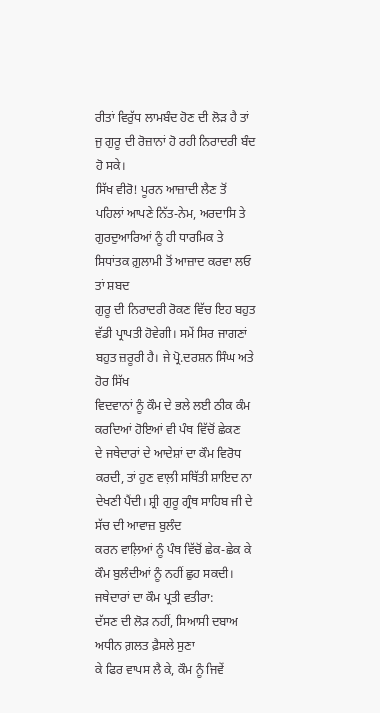ਰੀਤਾਂ ਵਿਰੁੱਧ ਲਾਮਬੰਦ ਹੋਣ ਦੀ ਲੋੜ ਹੈ ਤਾਂ
ਜੁ ਗੁਰੂ ਦੀ ਰੋਜ਼ਾਨਾਂ ਹੋ ਰਹੀ ਨਿਰਾਦਰੀ ਬੰਦ ਹੋ ਸਕੇ।
ਸਿੱਖ ਵੀਰੋ! ਪੂਰਨ ਆਜ਼ਾਦੀ ਲੈਣ ਤੋਂ ਪਹਿਲਾਂ ਆਪਣੇ ਨਿੱਤ-ਨੇਮ, ਅਰਦਾਸਿ ਤੇ
ਗੁਰਦੁਆਰਿਆਂ ਨੂੰ ਹੀ ਧਾਰਮਿਕ ਤੇ ਸਿਧਾਂਤਕ ਗ਼ੁਲਾਮੀ ਤੋਂ ਆਜ਼ਾਦ ਕਰਵਾ ਲਓ ਤਾਂ ਸ਼ਬਦ
ਗੁਰੂ ਦੀ ਨਿਰਾਦਰੀ ਰੋਕਣ ਵਿੱਚ ਇਹ ਬਹੁਤ ਵੱਡੀ ਪ੍ਰਾਪਤੀ ਹੋਵੇਗੀ। ਸਮੇਂ ਸਿਰ ਜਾਗਣਾਂ
ਬਹੁਤ ਜ਼ਰੂਰੀ ਹੈ। ਜੇ ਪ੍ਰੋ.ਦਰਸ਼ਨ ਸਿੰਘ ਅਤੇ ਹੋਰ ਸਿੱਖ
ਵਿਦਵਾਨਾਂ ਨੂੰ ਕੌਮ ਦੇ ਭਲੇ ਲਈ ਠੀਕ ਕੰਮ ਕਰਦਿਆਂ ਹੋਇਆਂ ਵੀ ਪੰਥ ਵਿੱਚੋਂ ਛੇਕਣ
ਦੇ ਜਥੇਦਾਰਾਂ ਦੇ ਆਦੇਸ਼ਾਂ ਦਾ ਕੌਮ ਵਿਰੋਧ ਕਰਦੀ, ਤਾਂ ਹੁਣ ਵਾਲ਼ੀ ਸਥਿੱਤੀ ਸ਼ਾਇਦ ਨਾ
ਦੇਖਣੀ ਪੈਂਦੀ। ਸ਼੍ਰੀ ਗੁਰੂ ਗ੍ਰੰਥ ਸਾਹਿਬ ਜੀ ਦੇ ਸੱਚ ਦੀ ਆਵਾਜ਼ ਬੁਲੰਦ
ਕਰਨ ਵਾਲ਼ਿਆਂ ਨੂੰ ਪੰਥ ਵਿੱਚੋਂ ਛੇਕ-ਛੇਕ ਕੇ ਕੌਮ ਬੁਲੰਦੀਆਂ ਨੂੰ ਨਹੀਂ ਛੁਹ ਸਕਦੀ।
ਜਥੇਦਾਰਾਂ ਦਾ ਕੌਮ ਪ੍ਰਤੀ ਵਤੀਰਾ:
ਦੱਸਣ ਦੀ ਲੋੜ ਨਹੀਂ, ਸਿਆਸੀ ਦਬਾਅ ਅਧੀਨ ਗ਼ਲਤ ਫ਼ੈਸਲੇ ਸੁਣਾ
ਕੇ ਫਿਰ ਵਾਪਸ ਲੈ ਕੇ, ਕੌਮ ਨੂੰ ਜਿਵੇਂ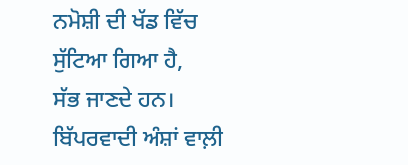ਨਮੋਸ਼ੀ ਦੀ ਖੱਡ ਵਿੱਚ ਸੁੱਟਿਆ ਗਿਆ ਹੈ,
ਸੱਭ ਜਾਣਦੇ ਹਨ। ਬਿੱਪਰਵਾਦੀ ਅੰਸ਼ਾਂ ਵਾਲ਼ੀ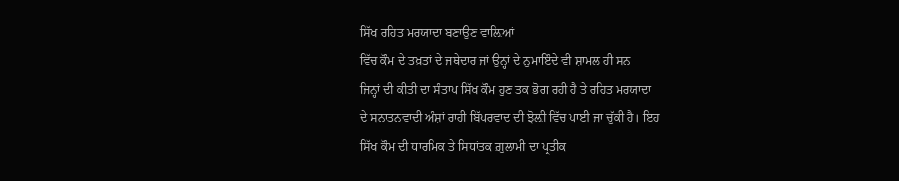ਸਿੱਖ ਰਹਿਤ ਮਰਯਾਦਾ ਬਣਾਉਣ ਵਾਲ਼ਿਆਂ
ਵਿੱਚ ਕੌਮ ਦੇ ਤਖ਼ਤਾਂ ਦੇ ਜਥੇਦਾਰ ਜਾਂ ਉਨ੍ਹਾਂ ਦੇ ਨੁਮਾਇੰਦੇ ਵੀ ਸ਼ਾਮਲ ਹੀ ਸਨ
ਜਿਨ੍ਹਾਂ ਦੀ ਕੀਤੀ ਦਾ ਸੰਤਾਪ ਸਿੱਖ ਕੌਮ ਹੁਣ ਤਕ ਭੋਗ ਰਹੀ ਹੈ ਤੇ ਰਹਿਤ ਮਰਯਾਦਾ
ਦੇ ਸਨਾਤਨਵਾਦੀ ਅੰਸ਼ਾਂ ਰਾਹੀ ਬਿੱਪਰਵਾਦ ਦੀ ਝੋਲ਼ੀ ਵਿੱਚ ਪਾਈ ਜਾ ਚੁੱਕੀ ਹੈ। ਇਹ
ਸਿੱਖ ਕੌਮ ਦੀ ਧਾਰਮਿਕ ਤੇ ਸਿਧਾਂਤਕ ਗ਼ੁਲਾਮੀ ਦਾ ਪ੍ਰਤੀਕ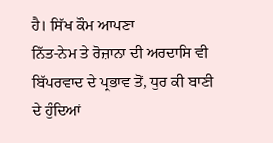ਹੈ। ਸਿੱਖ ਕੌਮ ਆਪਣਾ
ਨਿੱਤ-ਨੇਮ ਤੇ ਰੋਜ਼ਾਨਾ ਦੀ ਅਰਦਾਸਿ ਵੀ ਬਿੱਪਰਵਾਦ ਦੇ ਪ੍ਰਭਾਵ ਤੋਂ, ਧੁਰ ਕੀ ਬਾਣੀ
ਦੇ ਹੁੰਦਿਆਂ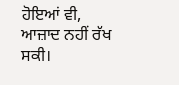ਹੋਇਆਂ ਵੀ, ਆਜ਼ਾਦ ਨਹੀਂ ਰੱਖ ਸਕੀ।